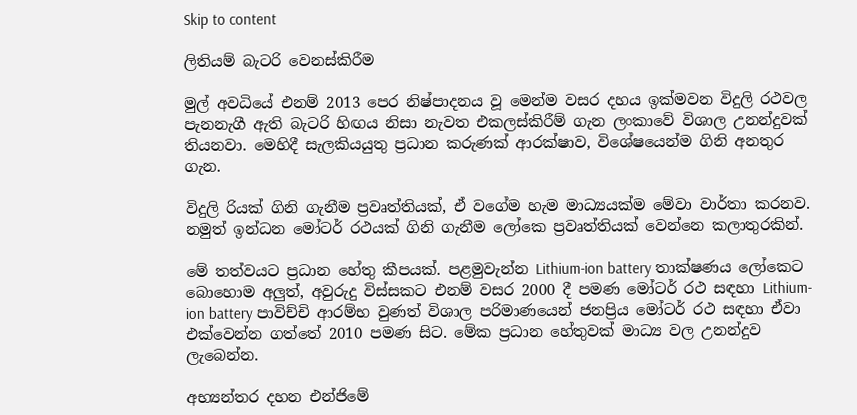Skip to content

ලිතියම් බැටරි වෙනස්කිරීම

මුල් අවධියේ එනම් 2013 පෙර නිෂ්පාදනය වූ මෙන්ම වසර දහය ඉක්මවන විදුලි රථවල පැනනැගී ඇති බැටරි හිඟය නිසා නැවත එකලස්කිරීම් ගැන ලංකාවේ විශාල උනන්දුවක් තියනවා. මෙහිදී සැලකියයුතු ප්‍රධාන කරුණක් ආරක්ෂාව, විශේෂයෙන්ම ගිනි අනතුර ගැන.

විදුලි රියක් ගිනි ගැනීම ප්‍රවෘත්තියක්, ඒ වගේම හැම මාධ්‍යයක්ම මේවා වාර්තා කරනව. නමුත් ඉන්ධන මෝටර් රථයක් ගිනි ගැනීම ලෝකෙ ප්‍රවෘත්තියක් වෙන්නෙ කලාතුරකින්.

මේ තත්වයට ප්‍රධාන හේතු කීපයක්. පළමුවැන්න Lithium-ion battery තාක්ෂණය ලෝකෙට බොහොම අලුත්, අවුරුදු විස්සකට එනම් වසර 2000 දී පමණ මෝටර් රථ සඳහා Lithium-ion battery පාවිච්චි ආරම්භ වුණත් විශාල පරිමාණයෙන් ජනප්‍රිය මෝටර් රථ සඳහා ඒවා එක්වෙන්න ගත්තේ 2010 පමණ සිට. මේක ප්‍රධාන හේතුවක් මාධ්‍ය වල උනන්දුව ලැබෙන්න.

අභ්‍යන්තර දහන එන්ජිමේ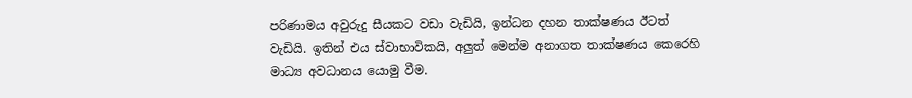පරිණාමය අවුරුදු සීයකට වඩා වැඩියි, ඉන්ධන දහන තාක්ෂණය ඊටත් වැඩියි. ඉතින් එය ස්වාභාවිකයි, අලුත් මෙන්ම අනාගත තාක්ෂණය කෙරෙහි මාධ්‍ය අවධානය යොමු වීම.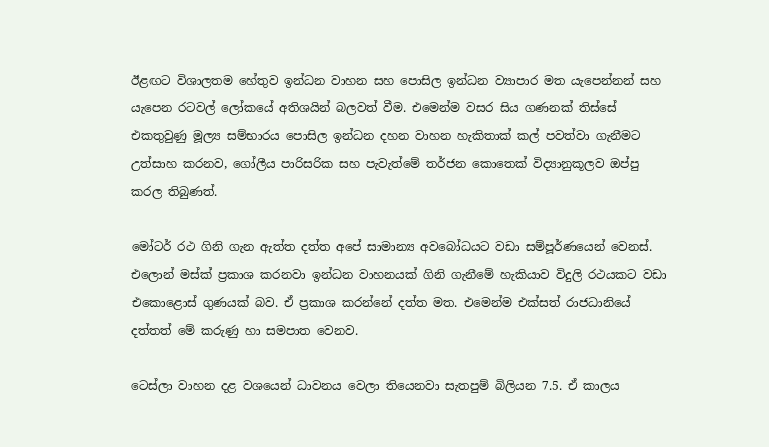ඊළඟට විශාලතම හේතුව ඉන්ධන වාහන සහ පොසිල ඉන්ධන ව්‍යාපාර මත යැපෙන්නන් සහ යැපෙන රටවල් ලෝකයේ අතිශයින් බලවත් වීම. එමෙන්ම වසර සිය ගණනක් තිස්සේ එකතුවුණු මූල්‍ය සම්භාරය පොසිල ඉන්ධන දහන වාහන හැකිතාක් කල් පවත්වා ගැනීමට උත්සාහ කරනව, ගෝලීය පාරිසරික සහ පැවැත්මේ තර්ජන කොතෙක් විද්‍යානුකූලව ඔප්පු කරල තිබුණත්.

මෝටර් රථ ගිනි ගැන ඇත්ත දත්ත අපේ සාමාන්‍ය අවබෝධයට වඩා සම්පූර්ණයෙන් වෙනස්. එලොන් මස්ක් ප්‍රකාශ කරනවා ඉන්ධන වාහනයක් ගිනි ගැනීමේ හැකියාව විදුලි රථයකට වඩා එකොළොස් ගුණයක් බව. ඒ ප්‍රකාශ කරන්නේ දත්ත මත. එමෙන්ම එක්සත් රාජධානියේ දත්තත් මේ කරුණු හා සමපාත වෙනව.

ටෙස්ලා වාහන දළ වශයෙන් ධාවනය වෙලා තියෙනවා සැතපුම් බිලියන 7.5. ඒ කාලය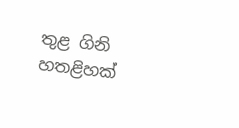තුළ ගිනි හතළිහක්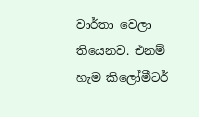වාර්තා වෙලා තියෙනව. එනම් හැම කිලෝමීටර්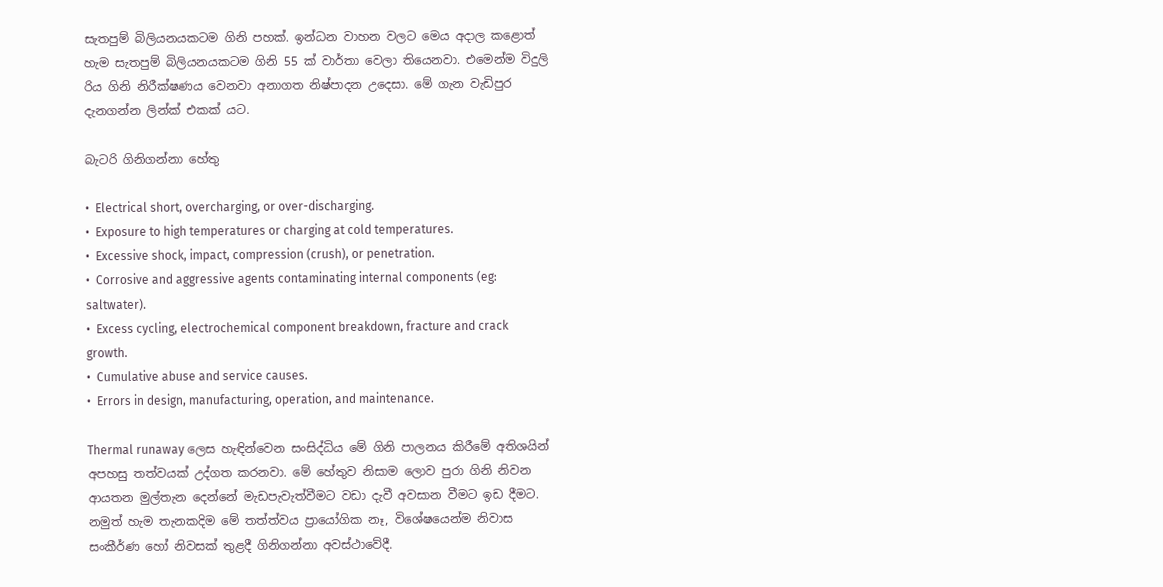සැතපුම් බිලියනයකටම ගිනි පහක්. ඉන්ධන වාහන වලට මෙය අදාල කළොත් හැම සැතපුම් බිලියනයකටම ගිනි 55 ක් වාර්තා වෙලා තියෙනවා. එමෙන්ම විදුලි රිය ගිනි නිරීක්ෂණය වෙනවා අනාගත නිෂ්පාදන උදෙසා. මේ ගැන වැඩිපුර දැනගන්න ලින්ක් එකක් යට.

බැටරි ගිනිගන්නා හේතු

•  Electrical short, overcharging, or over-discharging.
•  Exposure to high temperatures or charging at cold temperatures.
•  Excessive shock, impact, compression (crush), or penetration.
•  Corrosive and aggressive agents contaminating internal components (eg: saltwater).
•  Excess cycling, electrochemical component breakdown, fracture and crack growth.
•  Cumulative abuse and service causes.
•  Errors in design, manufacturing, operation, and maintenance.

Thermal runaway ලෙස හැඳින්වෙන සංසිද්ධිය මේ ගිනි පාලනය කිරීමේ අතිශයින් අපහසු තත්වයක් උද්ගත කරනවා. මේ හේතුව නිසාම ලොව පුරා ගිනි නිවන ආයතන මුල්තැන දෙන්නේ මැඩපැවැත්වීමට වඩා දැවී අවසාන වීමට ඉඩ දීමට. නමුත් හැම තැනකදිම මේ තත්ත්වය ප්‍රායෝගික නෑ, විශේෂයෙන්ම නිවාස සංකීර්ණ හෝ නිවසක් තුළදී ගිනිගන්නා අවස්ථාවේදී.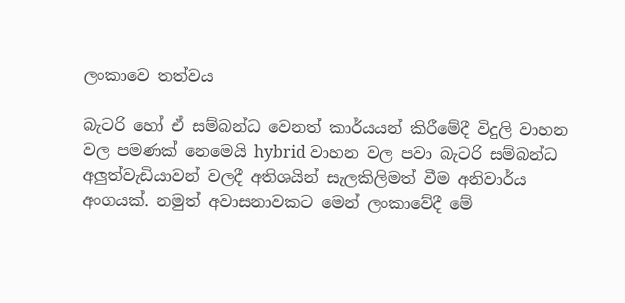ලංකාවෙ තත්වය

බැටරි හෝ ඒ සම්බන්ධ වෙනත් කාර්යයන් කිරීමේදී විදුලි වාහන වල පමණක් නෙමෙයි hybrid වාහන වල පවා බැටරි සම්බන්ධ අලුත්වැඩියාවන් වලදී අතිශයින් සැලකිලිමත් වීම අනිවාර්ය අංගයක්. නමුත් අවාසනාවකට මෙන් ලංකාවේදී මේ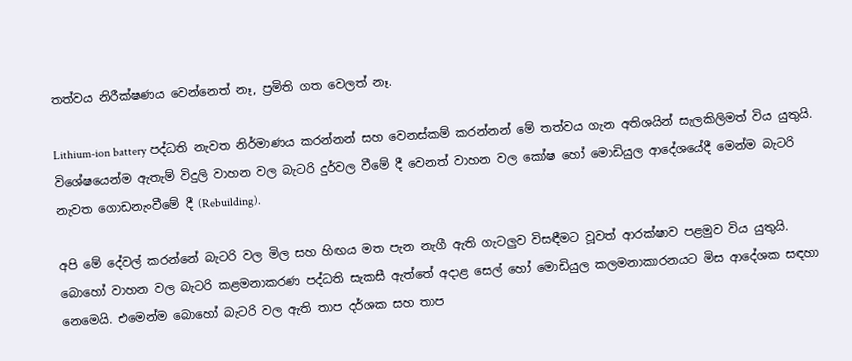තත්වය නිරීක්ෂණය වෙන්නෙත් නෑ, ප්‍රමිති ගත වෙලත් නෑ.

Lithium-ion battery පද්ධති නැවත නිර්මාණය කරන්නන් සහ වෙනස්කම් කරන්නන් මේ තත්වය ගැන අතිශයින් සැලකිලිමත් විය යුතුයි. විශේෂයෙන්ම ඇතැම් විදුලි වාහන වල බැටරි දුර්වල වීමේ දී වෙනත් වාහන වල කෝෂ හෝ මොඩියුල ආදේශයේදී මෙන්ම බැටරි නැවත ගොඩනැංවීමේ දී (Rebuilding).

අපි මේ දේවල් කරන්නේ බැටරි වල මිල සහ හිඟය මත පැන නැගී ඇති ගැටලුව විසඳීමට වූවත් ආරක්ෂාව පළමුව විය යුතුයි. බොහෝ වාහන වල බැටරි කළමනාකරණ පද්ධති සැකසී ඇත්තේ අදාළ සෙල් හෝ මොඩියුල කලමනාකාරනයට මිස ආදේශක සඳහා නෙමෙයි. එමෙන්ම බොහෝ බැටරි වල ඇති තාප දර්ශක සහ තාප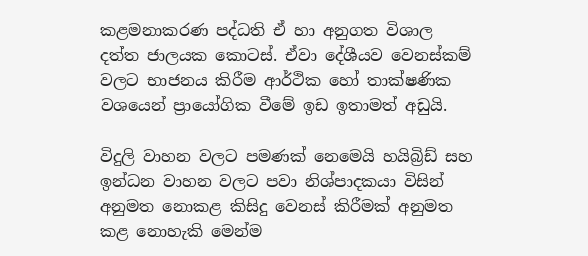කළමනාකරණ පද්ධති ඒ හා අනුගත විශාල දත්ත ජාලයක කොටස්. ඒවා දේශීයව වෙනස්කම් වලට භාජනය කිරීම ආර්ථික හෝ තාක්ෂණික වශයෙන් ප්‍රායෝගික වීමේ ඉඩ ඉතාමත් අඩුයි.

විදුලි වාහන වලට පමණක් නෙමෙයි හයිබ්‍රිඩ් සහ ඉන්ධන වාහන වලට පවා නිශ්පාදකයා විසින් අනුමත නොකළ කිසිදු වෙනස් කිරීමක් අනුමත කළ නොහැකි මෙන්ම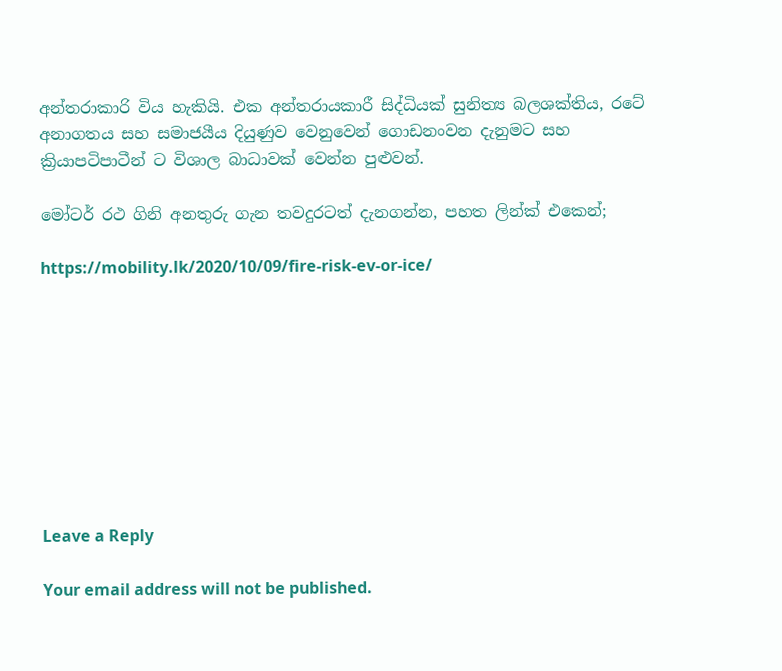අන්තරාකාරි විය හැකියි. එක අන්තරායකාරී සිද්ධියක් සුනිත්‍ය බලශක්තිය, රටේ අනාගතය සහ සමාජයීය දියුණුව වෙනුවෙන් ගොඩනංවන දැනුමට සහ ක්‍රියාපටිපාටීන් ට විශාල බාධාවක් වෙන්න පුළුවන්.

මෝටර් රථ ගිනි අනතුරු ගැන තවදුරටත් දැනගන්න, පහත ලින්ක් එකෙන්;

https://mobility.lk/2020/10/09/fire-risk-ev-or-ice/









Leave a Reply

Your email address will not be published.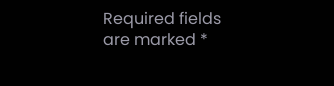Required fields are marked *